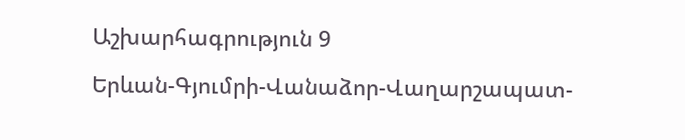Աշխարհագրություն 9

Երևան-Գյումրի-Վանաձոր-Վաղարշապատ-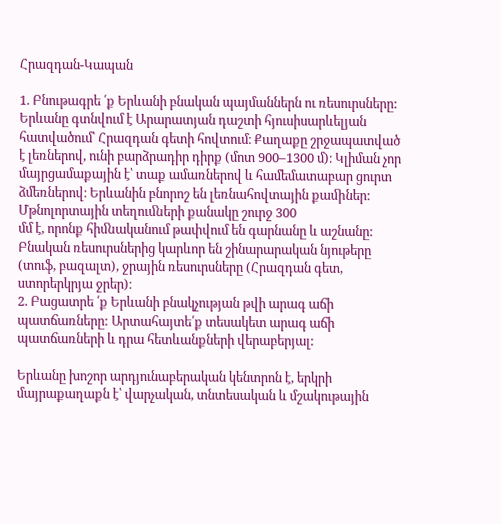Հրազդան-Կապան

1. Բնութագրե ՛ք Երևանի բնական պայմաններն ու ռեսուրսները:
Երևանը գտնվում է Արարատյան դաշտի հյուսիսարևելյան հատվածում՝ Հրազդան գետի հովտում։ Քաղաքը շրջապատված է լեռներով, ունի բարձրադիր դիրք (մոտ 900–1300 մ)։ Կլիման չոր մայրցամաքային է՝ տաք ամառներով և համեմատաբար ցուրտ ձմեռներով։ Երևանին բնորոշ են լեռնահովտային քաﬕներ: Մթնոլորտային տեղուﬓերի քանակը շուրջ 300
մմ է, որոնք հիﬓականում թափվում են գարնանը և աշնանը: Բնական ռեսուրսներից կարևոր են շինարարական նյութերը (տուֆ, բազալտ), ջրային ռեսուրսները (Հրազդան գետ, ստորերկրյա ջրեր)։
2. Բացատրե ՛ք Երևանի բնակչության թվի արագ աճի պատճառները: Արտահայտե՛ք տեսակետ արագ աճի պատճառների և դրա հետևանքների վերաբերյալ:

Երևանը խոշոր արդյունաբերական կենտրոն է, երկրի մայրաքաղաքն է՝ վարչական, տնտեսական և մշակութային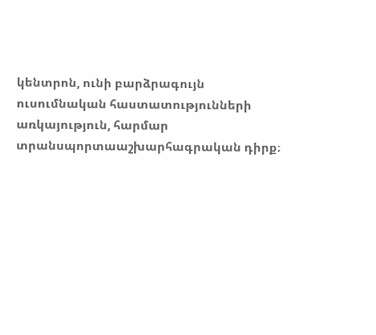կենտրոն, ունի բարձրագույն ուսումնական հաստատությունների առկայություն, հարմար տրանսպորտաաշխարհագրական դիրք։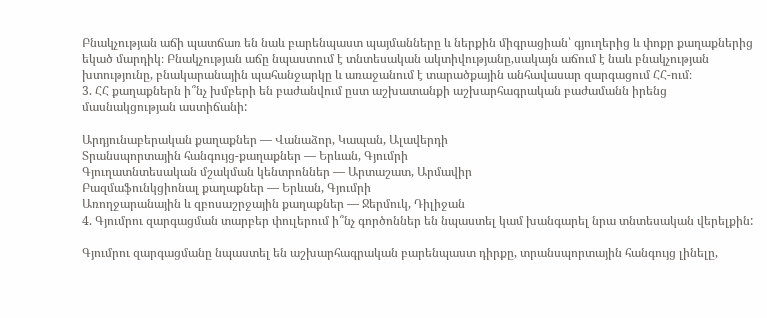Բնակչության աճի պատճառ են նաև բարենպաստ պայմանները և ներքին միգրացիան՝ գյուղերից և փոքր քաղաքներից եկած մարդիկ։ Բնակչության աճը նպաստում է տնտեսական ակտիվությանը,սակայն աճում է նաև բնակչության խտությունը, բնակարանային պահանջարկը և առաջանում է տարածքային անհավասար զարգացում ՀՀ-ում։
3. ՀՀ քաղաքներն ի՞նչ խմբերի են բաժանվում ըստ աշխատանքի աշխարհագրական բաժամանն իրենց մասնակցության աստիճանի:

Արդյունաբերական քաղաքներ — Վանաձոր, Կապան, Ալավերդի
Տրանսպորտային հանգույց-քաղաքներ — Երևան, Գյումրի
Գյուղատնտեսական մշակման կենտրոններ — Արտաշատ, Արմավիր
Բազմաֆունկցիոնալ քաղաքներ — Երևան, Գյումրի
Առողջարանային և զբոսաշրջային քաղաքներ — Ջերմուկ, Դիլիջան
4. Գյումրու զարգացման տարբեր փուլերում ի՞նչ գործոններ են նպաստել կամ խանգարել նրա տնտեսական վերելքին:

Գյումրու զարգացմանը նպաստել են աշխարհագրական բարենպաստ դիրքը, տրանսպորտային հանգույց լինելը,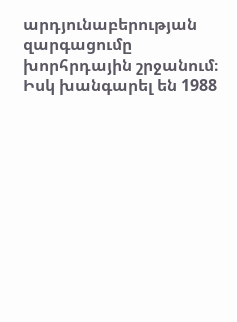արդյունաբերության զարգացումը խորհրդային շրջանում։ Իսկ խանգարել են 1988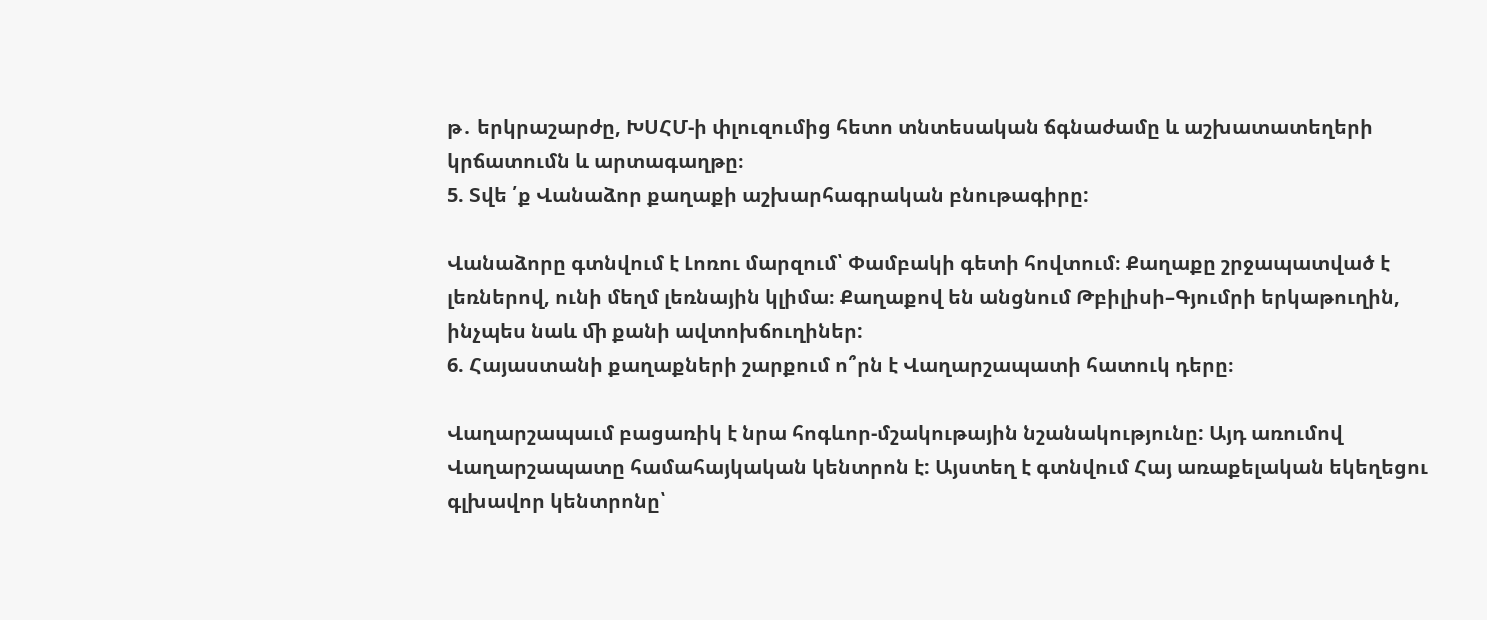թ․ երկրաշարժը, ԽՍՀՄ-ի փլուզումից հետո տնտեսական ճգնաժամը և աշխատատեղերի կրճատումն և արտագաղթը։
5. Տվե ՛ք Վանաձոր քաղաքի աշխարհագրական բնութագիրը:

Վանաձորը գտնվում է Լոռու մարզում՝ Փամբակի գետի հովտում։ Քաղաքը շրջապատված է լեռներով, ունի մեղմ լեռնային կլիմա։ Քաղաքով են անցնում Թբիլիսի–Գյումրի երկաթուղին, ինչպես նաև ﬕ քանի ավտոխճուղիներ:
6. Հայաստանի քաղաքների շարքում ո՞րն է Վաղարշապատի հատուկ դերը։

Վաղարշապաւմ բացառիկ է նրա հոգևոր-մշակութային նշանակությունը: Այդ առումով Վաղարշապատը համահայկական կենտրոն է: Այստեղ է գտնվում Հայ առաքելական եկեղեցու գլխավոր կենտրոնը՝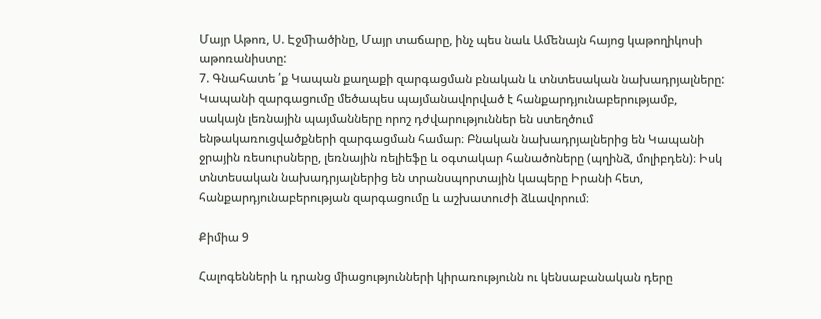Մայր Աթոռ, Ս. Էջﬕածինը, Մայր տաճարը, ինչ պես նաև Աﬔնայն հայոց կաթողիկոսի աթոռանիստը:
7. Գնահատե ՛ք Կապան քաղաքի զարգացման բնական և տնտեսական նախադրյալները:
Կապանի զարգացումը մեծապես պայմանավորված է հանքարդյունաբերությամբ, սակայն լեռնային պայմանները որոշ դժվարություններ են ստեղծում ենթակառուցվածքների զարգացման համար։ Բնական նախադրյալներից են Կապանի ջրային ռեսուրսները, լեռնային ռելիեֆը և օգտակար հանածոները (պղինձ, մոլիբդեն)։ Իսկ տնտեսական նախադրյալներից են տրանսպորտային կապերը Իրանի հետ, հանքարդյունաբերության զարգացումը և աշխատուժի ձևավորում։

Քիմիա 9

Հալոգենների և դրանց միացությունների կիրառությունն ու կենսաբանական դերը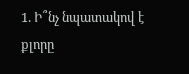1. Ի՞նչ նպատակով է քլորը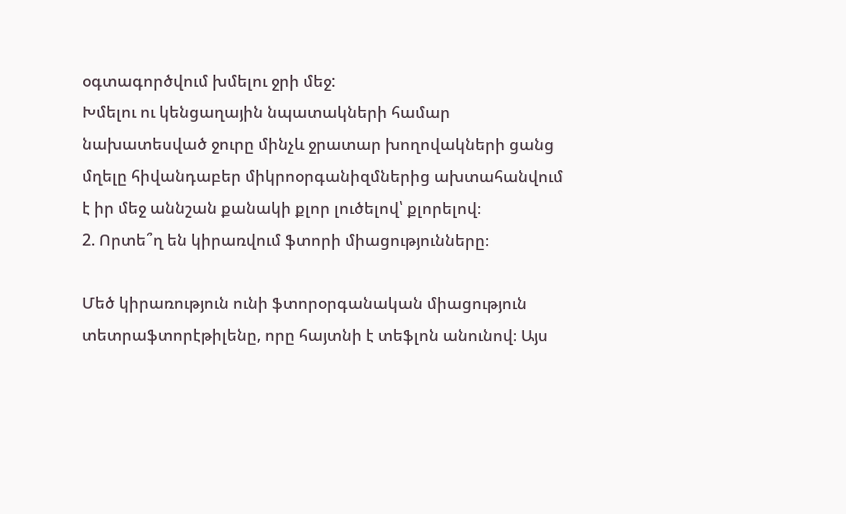օգտագործվում խմելու ջրի մեջ:
Խմելու ու կենցաղային նպատակների համար նախատեսված ջուրը մինչև ջրատար խողովակների ցանց մղելը հիվանդաբեր միկրոօրգանիզմներից ախտահանվում է իր մեջ աննշան քանակի քլոր լուծելով՝ քլորելով։
2. Որտե՞ղ են կիրառվում ֆտորի միացությունները։

Մեծ կիրառություն ունի ֆտորօրգանական միացություն տետրաֆտորէթիլենը, որը հայտնի է տեֆլոն անունով։ Այս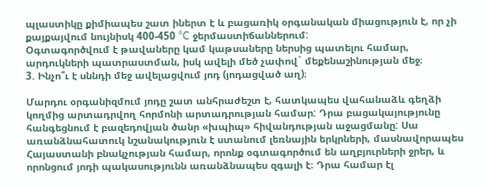պլաստիկը քիմիապես շատ իներտ է և բացառիկ օրգանական միացություն է, որ չի քայքայվում նույնիսկ 400-450 °C ջերմաստիճաններում:
Օգտագործվում է թավաները կամ կաթսաները ներսից պատելու համար, արդուկների պատրաստման, իսկ ավելի մեծ չափով` մեքենաշինության մեջ։
3. Ինչո՞ւ է սննդի մեջ ավելացվում յոդ (յոդացված աղ)։

Մարդու օրգանիզմում յոդը շատ անհրաժեշտ է, հատկապես վահանաձև գեղձի կողմից արտադրվող հորմոնի արտադրության համար: Դրա բացակայությունը հանգեցնում է բազեդովյան ծանր «խպիպ» հիվանդության աջացմանը: Սա առանձնահատուկ նշանակություն է ստանում լեռնային երկրների, մասնավորապես Հայաստանի բնակչության համար, որոնք օգտագործում են աղբյուրների ջրեր, և որոնցում յոդի պակասությունն առանձնապես զգալի է։ Դրա համար էլ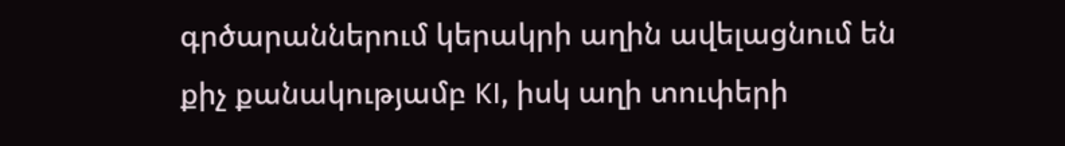գրծարաններում կերակրի աղին ավելացնում են քիչ քանակությամբ KI, իսկ աղի տուփերի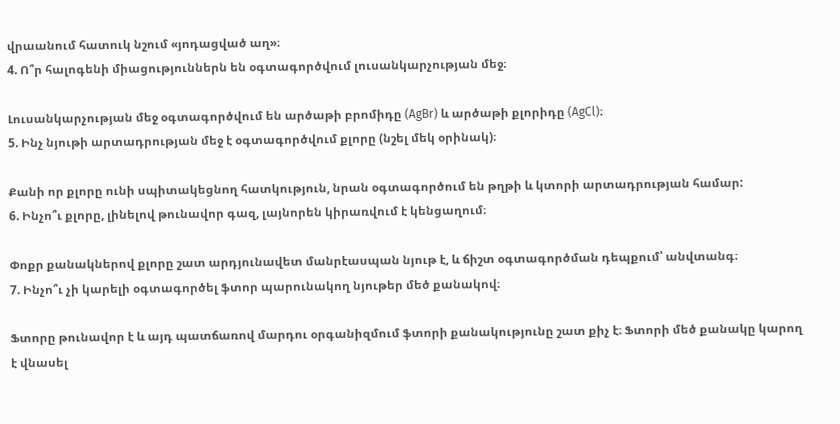վրաանում հատուկ նշում «յոդացված աղ»։
4. Ո՞ր հալոգենի միացություններն են օգտագործվում լուսանկարչության մեջ։

Լուսանկարչության մեջ օգտագործվում են արծաթի բրոմիդը (AgBr) և արծաթի քլորիդը (AgCl)։
5. Ինչ նյութի արտադրության մեջ է օգտագործվում քլորը (նշել մեկ օրինակ)։

Քանի որ քլորը ունի սպիտակեցնող հատկություն, նրան օգտագործում են թղթի և կտորի արտադրության համար:
6. Ինչո՞ւ քլորը, լինելով թունավոր գազ, լայնորեն կիրառվում է կենցաղում։

Փոքր քանակներով քլորը շատ արդյունավետ մանրէասպան նյութ է, և ճիշտ օգտագործման դեպքում՝ անվտանգ։
7. Ինչո՞ւ չի կարելի օգտագործել ֆտոր պարունակող նյութեր մեծ քանակով։

Ֆտորը թունավոր է և այդ պատճառով մարդու օրգանիզմում ֆտորի քանակությունը շատ քիչ է։ Ֆտորի մեծ քանակը կարող է վնասել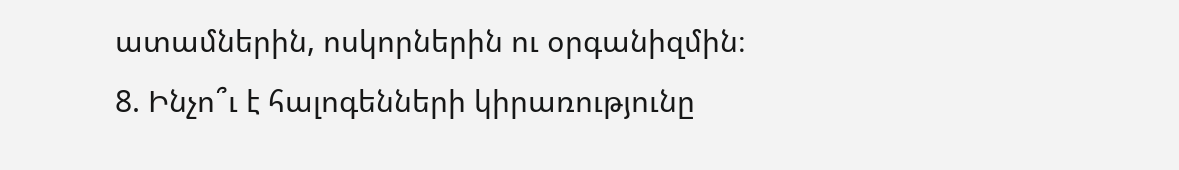ատամներին, ոսկորներին ու օրգանիզմին։
8. Ինչո՞ւ է հալոգենների կիրառությունը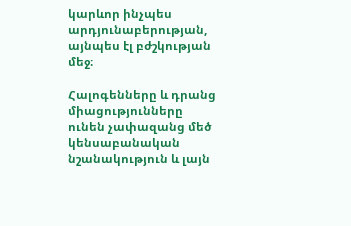կարևոր ինչպես արդյունաբերության, այնպես էլ բժշկության մեջ։

Հալոգենները և դրանց միացությունները ունեն չափազանց մեծ կենսաբանական նշանակություն և լայն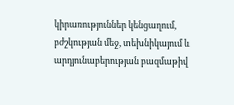կիրառություններ կենցաղում, բժշկության մեջ, տեխնիկայում և արդյունաբերության բազմաթիվ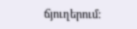ճյուղերում: